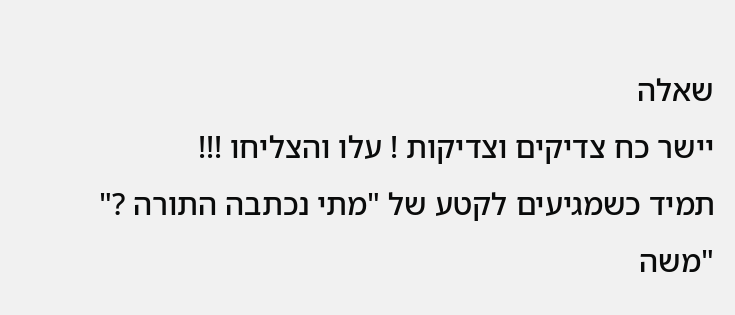שאלה
יישר כח צדיקים וצדיקות ! עלו והצליחו !!!
תמיד כשמגיעים לקטע של "מתי נכתבה התורה ?" "משה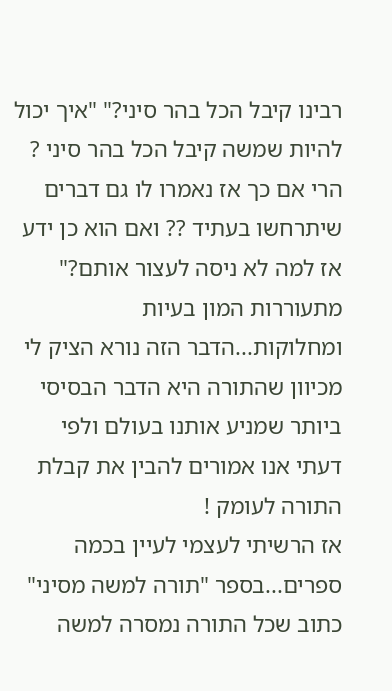רבינו קיבל הכל בהר סיני?" "איך יכול להיות שמשה קיבל הכל בהר סיני ? הרי אם כך אז נאמרו לו גם דברים שיתרחשו בעתיד ?? ואם הוא כן ידע אז למה לא ניסה לעצור אותם?"
מתעוררות המון בעיות ומחלוקות...הדבר הזה נורא הציק לי מכיוון שהתורה היא הדבר הבסיסי ביותר שמניע אותנו בעולם ולפי דעתי אנו אמורים להבין את קבלת התורה לעומק !
אז הרשיתי לעצמי לעיין בכמה ספרים...בספר "תורה למשה מסיני" כתוב שכל התורה נמסרה למשה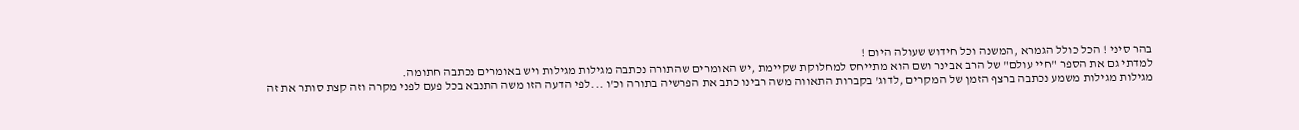בהר סיני ! הכל כולל הגמרא ,המשנה וכל חידוש שעולה היום !
למדתי גם את הספר "חיי עולם" של הרב אבינר ושם הוא מתייחס למחלוקת שקיימת ,יש האומרים שהתורה נכתבה מגילות מגילות ויש באומרים נכתבה חתומה.
מגילות מגילות משמע נכתבה ברצף הזמן של המקרים ,לדוג' בקברות התאווה משה רבינו כתב את הפרשיה בתורה וכ'ו ...לפי הדעה הזו משה התנבא בכל פעם לפני מקרה וזה קצת סותר את זה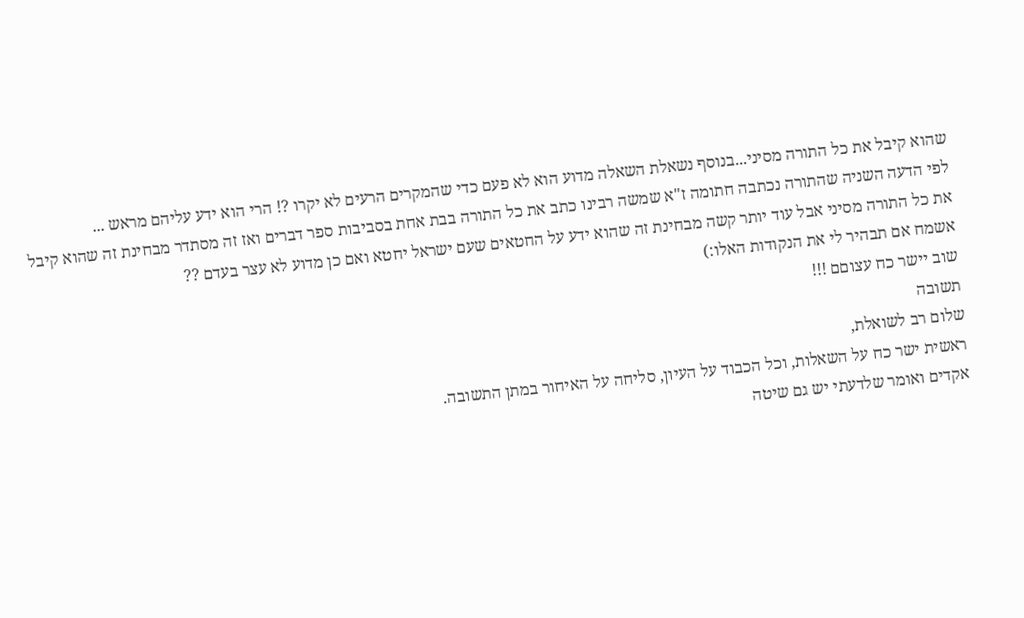שהוא קיבל את כל התורה מסיני...בנוסף נשאלת השאלה מדוע הוא לא פעם כדי שהמקרים הרעים לא יקרו ?! הרי הוא ידע עליהם מראש ...
לפי הדעה השניה שהתורה נכתבה חתומה ז"א שמשה רבינו כתב את כל התורה בבת אחת בסביבות ספר דברים ואז זה מסתדר מבחינת זה שהוא קיבל את כל התורה מסיני אבל עוד יותר קשה מבחינת זה שהוא ידע על החטאים שעם ישראל יחטא ואם כן מדוע לא עצר בעדם ??
אשמח אם תבהיר לי את הנקודות האלו:)
שוב יישר כח עצוםם !!!
תשובה
שלום רב לשואלת,
ראשית ישר כח על השאלות, וכל הכבוד על העיון, סליחה על האיחור במתן התשובה.
אקדים ואומר שלדעתי יש גם שיטה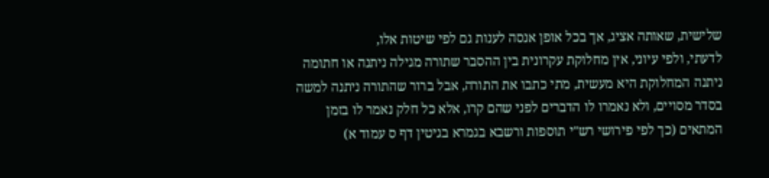שלישית, שאותה אציג, אך בכל אופן אנסה לענות גם לפי שיטות אלו,
לדעתי, ולפי עיוני, אין מחלוקת עקרונית בין ההסבר שתורה מגילה ניתנה או חתומה ניתנה המחלוקת היא מעשית, מתי כתבו את התורה, אבל ברור שהתורה ניתנה למשה בסדר מסויים, ולא נאמרו לו הדברים לפני שהם קרו, אלא כל חלק נאמר לו בזמן המתאים (כך לפי פירושי רש"י תוספות ורשבא בגמרא בגיטין דף ס עמוד א)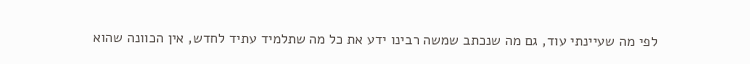לפי מה שעיינתי עוד, גם מה שנכתב שמשה רבינו ידע את כל מה שתלמיד עתיד לחדש, אין הכוונה שהוא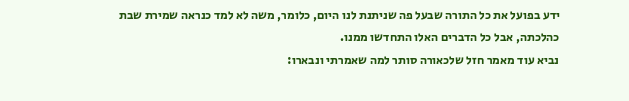ידע בפועל את כל התורה שבעל פה שניתנת לנו היום, כלומר, משה לא למד כנראה שמירת שבת כהלכתה, אבל כל הדברים האלו התחדשו ממנו.
נביא עוד מאמר חזל שלכאורה סותר למה שאמרתי ונבארו: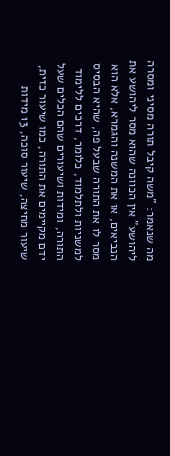מה שנאמר: "משה קיבל תורה מסיני ומסרה ליהושע" אין הכוונה שהוא מסר ליהושע את הנביאים, או את המשנה והגמרא, אלא הוא מסר לו את התורה שבעל פה, שהיא הבסיס למשניות ולתלמוד, כלומר, דרכים ללימוד התורה, ומידות ושיעורים שהם הכלים שעל ידם מקיימים את התורה, כמו שיעור כזית, שיעור מחיצה, שיעור סוכה, 13 מידות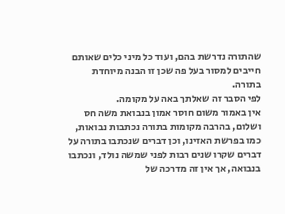שהתורה נדרשת בהם, ועוד כל מיני כלים שאותם חייבים למסור בעל פה שכן זו הבנה מיוחדת בתורה.
לפי הסבר זה שאלתך באה על מקומה.
אין באמור משום חוסר אמון בנבואת משה חס ושלום, בהרבה מקומות בתורה נכתבות נבואות, כמו בפרשת האזינו, וכן דברים שנכתבו בתורה על דברים שקרו שנים רבות לפני שמשה נולד, ונכתבו בנבואה, אך אין זה מדרכה של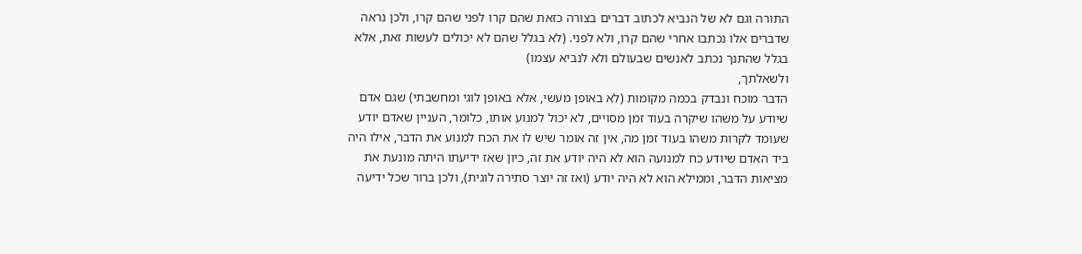התורה וגם לא של הנביא לכתוב דברים בצורה כזאת שהם קרו לפני שהם קרו, ולכן נראה שדברים אלו נכתבו אחרי שהם קרו, ולא לפני. (לא בגלל שהם לא יכולים לעשות זאת, אלא בגלל שהתנך נכתב לאנשים שבעולם ולא לנביא עצמו)
ולשאלתך,
הדבר מוכח ונבדק בכמה מקומות (לא באופן מעשי, אלא באופן לוגי ומחשבתי) שגם אדם שיודע על משהו שיקרה בעוד זמן מסויים, לא יכול למנוע אותו, כלומר, העניין שאדם יודע שעומד לקרות משהו בעוד זמן מה, אין זה אומר שיש לו את הכח למנוע את הדבר, אילו היה ביד האדם שיודע כח למנועה הוא לא היה יודע את זה, כיון שאז ידיעתו היתה מונעת את מציאות הדבר, וממילא הוא לא היה יודע (ואז זה יוצר סתירה לוגית), ולכן ברור שכל ידיעה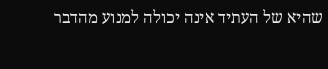שהיא של העתיד אינה יכולה למנוע מהדבר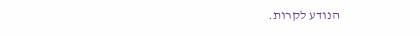הנודע לקרות.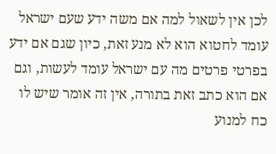לכן אין לשאול למה אם משה ידע שעם ישראל עומד לחטוא הוא לא מנע זאת, כיון שגם אם ידע בפרטי פרטים מה עם ישראל עומד לעשות, וגם אם הוא כתב זאת בתורה, אין זה אומר שיש לו כח למנוע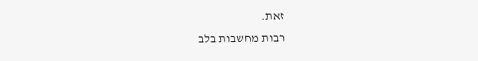זאת.
רבות מחשבות בלב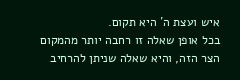איש ועצת ה´ היא תקום.
בכל אופן שאלה זו רחבה יותר מהמקום הצר הזה, והיא שאלה שניתן להרחיב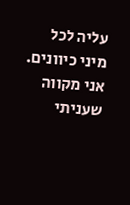עליה לכל מיני כיוונים.
אני מקווה שעניתי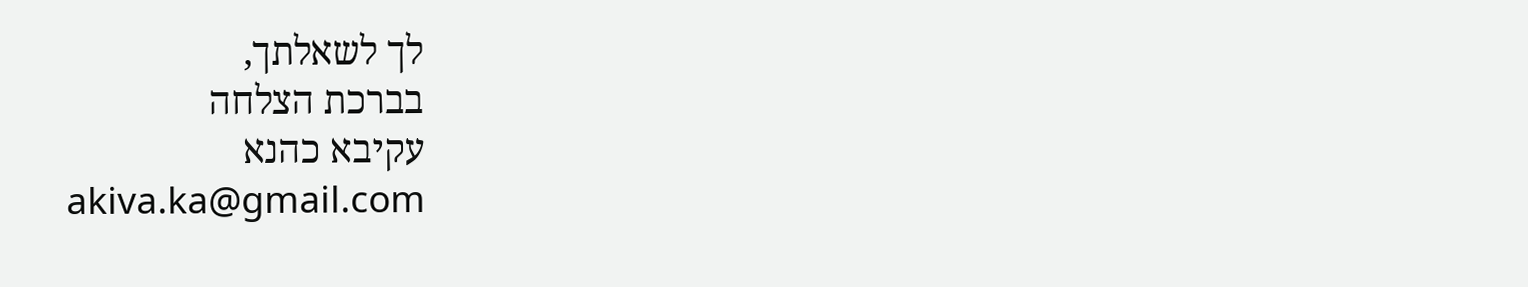לך לשאלתך,
בברכת הצלחה
עקיבא כהנא
akiva.ka@gmail.com